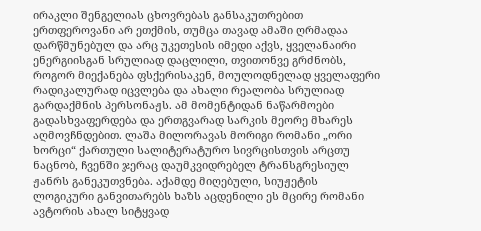ირაკლი შენგელიას ცხოვრებას განსაკუთრებით ერთფეროვანი არ ეთქმის, თუმცა თავად ამაში ღრმადაა დარწმუნებულ და არც უკეთესის იმედი აქვს, ყველანაირი ენერგიისგან სრულიად დაცლილი, თვითონვე გრძნობს, როგორ მიექანება ფსქერისაკენ, მოულოდნელად ყველაფერი რადიკალურად იცვლება და ახალი რეალობა სრულიად გარდაქმნის პერსონაჟს. ამ მომენტიდან ნაწარმოები გადასხვაფერდება და ერთგვარად სარკის მეორე მხარეს აღმოვჩნდებით. ლაშა მილორავას მორიგი რომანი „ორი ხორცი“ ქართული სალიტერატურო სივრცისთვის არცთუ ნაცნობ, ჩვენში ჯერაც დაუმკვიდრებელ ტრანსგრესიულ ჟანრს განეკუთვნება. აქამდე მიღებული, სიუჟეტის ლოგიკური განვითარებს ხაზს აცდენილი ეს მცირე რომანი ავტორის ახალ სიტყვად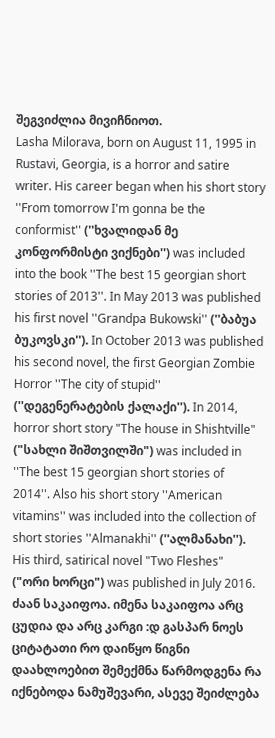შეგვიძლია მივიჩნიოთ.
Lasha Milorava, born on August 11, 1995 in Rustavi, Georgia, is a horror and satire writer. His career began when his short story ''From tomorrow I'm gonna be the conformist'' (''ხვალიდან მე კონფორმისტი ვიქნები'') was included into the book ''The best 15 georgian short stories of 2013''. In May 2013 was published his first novel ''Grandpa Bukowski'' (''ბაბუა ბუკოვსკი''). In October 2013 was published his second novel, the first Georgian Zombie Horror ''The city of stupid'' (''დეგენერატების ქალაქი''). In 2014, horror short story "The house in Shishtville" ("სახლი შიშთვილში") was included in ''The best 15 georgian short stories of 2014''. Also his short story ''American vitamins'' was included into the collection of short stories ''Almanakhi'' (''ალმანახი''). His third, satirical novel "Two Fleshes" ("ორი ხორცი") was published in July 2016.
ძაან საკაიფოა. იმენა საკაიფოა არც ცუდია და არც კარგი :დ გასპარ ნოეს ციტატათი რო დაიწყო წიგნი დაახლოებით შემექმნა წარმოდგენა რა იქნებოდა ნამუშევარი, ასევე შეიძლება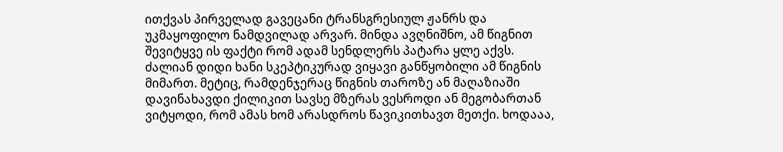ითქვას პირველად გავეცანი ტრანსგრესიულ ჟანრს და უკმაყოფილო ნამდვილად არვარ. მინდა ავღნიშნო, ამ წიგნით შევიტყვე ის ფაქტი რომ ადამ სენდლერს პატარა ყლე აქვს.
ძალიან დიდი ხანი სკეპტიკურად ვიყავი განწყობილი ამ წიგნის მიმართ. მეტიც, რამდენჯერაც წიგნის თაროზე ან მაღაზიაში დავინახავდი ქილიკით სავსე მზერას ვესროდი ან მეგობართან ვიტყოდი, რომ ამას ხომ არასდროს წავიკითხავთ მეთქი. ხოდააა,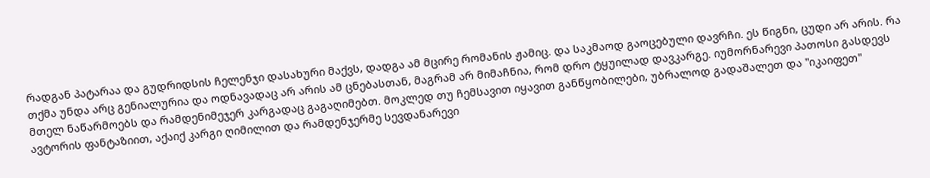რადგან პატარაა და გუდრიდსის ჩელენჯი დასახური მაქვს, დადგა ამ მცირე რომანის ჟამიც. და საკმაოდ გაოცებული დავრჩი. ეს წიგნი, ცუდი არ არის. რა თქმა უნდა არც გენიალურია და ოდნავადაც არ არის ამ ცნებასთან, მაგრამ არ მიმაჩნია, რომ დრო ტყუილად დავკარგე. იუმორნარევი პათოსი გასდევს მთელ ნაწარმოებს და რამდენიმეჯერ კარგადაც გაგაღიმებთ. მოკლედ თუ ჩემსავით იყავით განწყობილები, უბრალოდ გადაშალეთ და "იკაიფეთ" ავტორის ფანტაზიით, აქაიქ კარგი ღიმილით და რამდენჯერმე სევდანარევი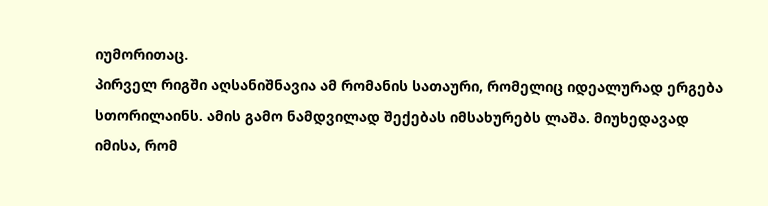იუმორითაც.
პირველ რიგში აღსანიშნავია ამ რომანის სათაური, რომელიც იდეალურად ერგება სთორილაინს. ამის გამო ნამდვილად შექებას იმსახურებს ლაშა. მიუხედავად იმისა, რომ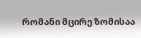რომანი მცირე ზომისაა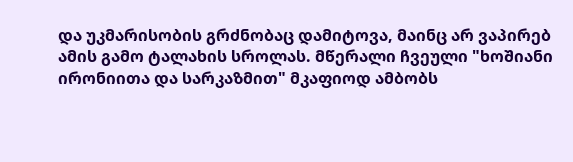და უკმარისობის გრძნობაც დამიტოვა, მაინც არ ვაპირებ ამის გამო ტალახის სროლას. მწერალი ჩვეული "ხოშიანი ირონიითა და სარკაზმით" მკაფიოდ ამბობს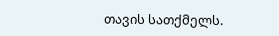თავის სათქმელს.